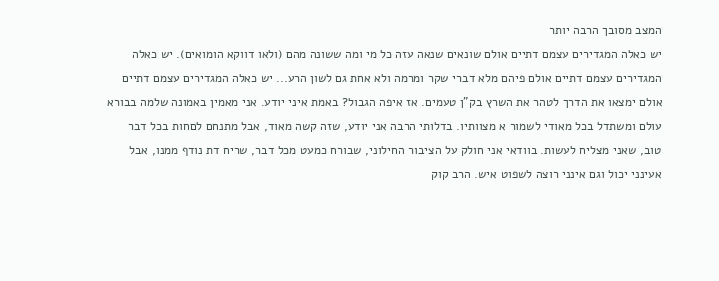המצב מסובך הרבה יותר
יש כאלה המגדירים עצמם דתיים אולם שונאים שנאה עזה כל מי ומה ששונה מהם (ולאו דווקא הומואים). יש כאלה המגדירים עצמם דתיים אולם פיהם מלא דברי שקר ומרמה ולא אחת גם לשון הרע... יש כאלה המגדירים עצמם דתיים אולם ימצאו את הדרך לטהר את השרץ בק"ן טעמים. אז איפה הגבול? באמת איני יודע. אני מאמין באמונה שלמה בבורא עולם ומשתדל בכל מאודי לשמור א מצוותיו. בדלותי הרבה אני יודע, שזה קשה מאוד, אבל מתנחם לםחות בכל דבר טוב, שאני מצליח לעשות. בוודאי אני חולק על הציבור החילוני, שבורח כמעט מכל דבר, שריח דת נודף ממנו, אבל אעינני יכול וגם אינני רוצה לשפוט איש. הרב קוק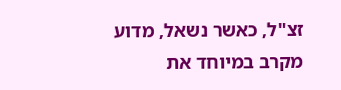זצ"ל, כאשר נשאל, מדוע מקרב במיוחד את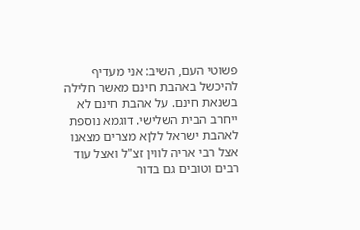פשוטי העם, השיב: אני מעדיף להיכשל באהבת חינם מאשר חלילה בשנאת חינם. על אהבת חינם לא ייחרב הבית השלישי. דוגמא נוספת לאהבת ישראל ללןא מצרים מצאנו אצל רבי אריה לווין זצ"ל ואצל עוד רבים וטובים גם בדור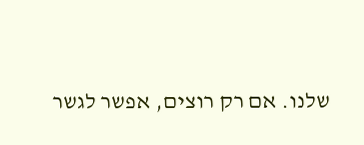שלנו. אם רק רוצים, אפשר לגשר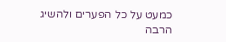כמעט על כל הפערים ולהשיג הרבה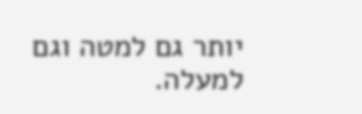יותר גם למטה וגם למעלה.